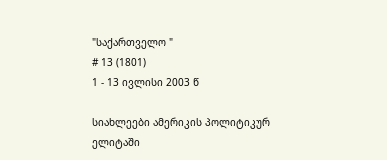"საქართველო "
# 13 (1801)
1 - 13 ივლისი 2003 წ

სიახლეები ამერიკის პოლიტიკურ ელიტაში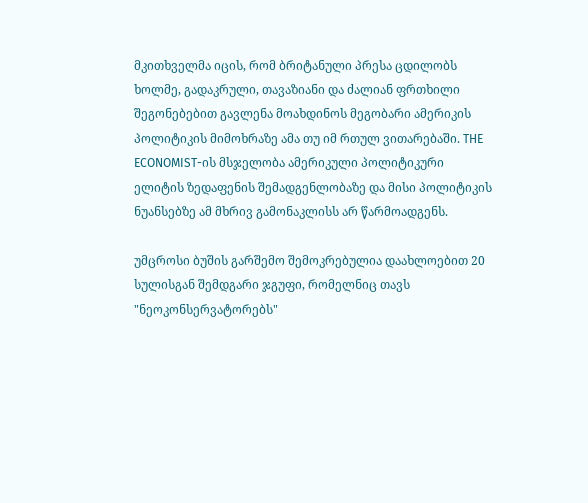მკითხველმა იცის, რომ ბრიტანული პრესა ცდილობს ხოლმე, გადაკრული, თავაზიანი და ძალიან ფრთხილი შეგონებებით გავლენა მოახდინოს მეგობარი ამერიკის პოლიტიკის მიმოხრაზე ამა თუ იმ რთულ ვითარებაში. THE ECONOMIST-ის მსჯელობა ამერიკული პოლიტიკური ელიტის ზედაფენის შემადგენლობაზე და მისი პოლიტიკის ნუანსებზე ამ მხრივ გამონაკლისს არ წარმოადგენს.

უმცროსი ბუშის გარშემო შემოკრებულია დაახლოებით 20 სულისგან შემდგარი ჯგუფი, რომელნიც თავს "ნეოკონსერვატორებს"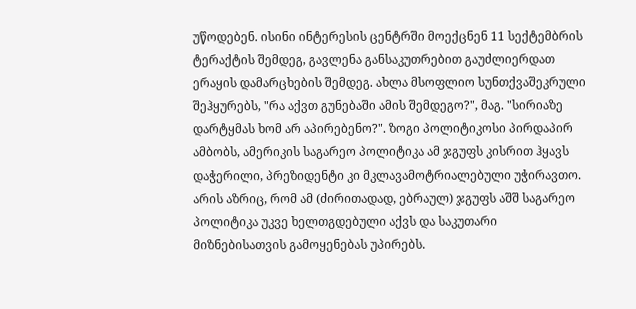უწოდებენ. ისინი ინტერესის ცენტრში მოექცნენ 11 სექტემბრის ტერაქტის შემდეგ, გავლენა განსაკუთრებით გაუძლიერდათ ერაყის დამარცხების შემდეგ. ახლა მსოფლიო სუნთქვაშეკრული შეჰყურებს, "რა აქვთ გუნებაში ამის შემდეგო?", მაგ. "სირიაზე დარტყმას ხომ არ აპირებენო?". ზოგი პოლიტიკოსი პირდაპირ ამბობს, ამერიკის საგარეო პოლიტიკა ამ ჯგუფს კისრით ჰყავს დაჭერილი, პრეზიდენტი კი მკლავამოტრიალებული უჭირავთო. არის აზრიც, რომ ამ (ძირითადად, ებრაულ) ჯგუფს აშშ საგარეო პოლიტიკა უკვე ხელთგდებული აქვს და საკუთარი მიზნებისათვის გამოყენებას უპირებს.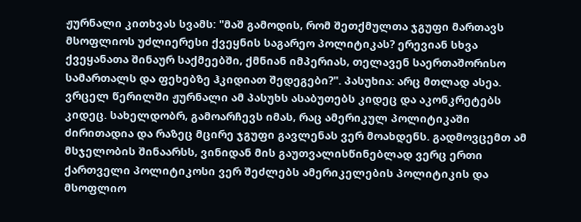ჟურნალი კითხვას სვამს: "მაშ გამოდის, რომ შეთქმულთა ჯგუფი მართავს მსოფლიოს უძლიერესი ქვეყნის საგარეო პოლიტიკას? ერევიან სხვა ქვეყანათა შინაურ საქმეებში, ქმნიან იმპერიას, თელავენ საერთაშორისო სამართალს და ფეხებზე ჰკიდიათ შედეგები?". პასუხია: არც მთლად ასეა. ვრცელ წერილში ჟურნალი ამ პასუხს ასაბუთებს კიდეც და აკონკრეტებს კიდეც. სახელდობრ, გამოარჩევს იმას, რაც ამერიკულ პოლიტიკაში ძირითადია და რაზეც მცირე ჯგუფი გავლენას ვერ მოახდენს. გადმოვცემთ ამ მსჯელობის შინაარსს, ვინიდან მის გაუთვალისწინებლად ვერც ერთი ქართველი პოლიტიკოსი ვერ შეძლებს ამერიკელების პოლიტიკის და მსოფლიო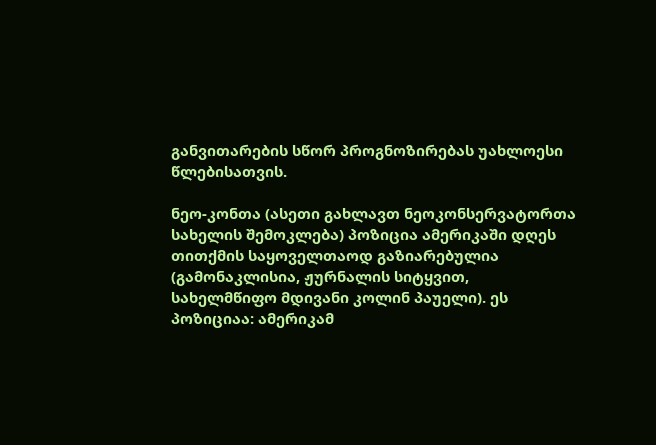განვითარების სწორ პროგნოზირებას უახლოესი წლებისათვის.

ნეო-კონთა (ასეთი გახლავთ ნეოკონსერვატორთა სახელის შემოკლება) პოზიცია ამერიკაში დღეს თითქმის საყოველთაოდ გაზიარებულია (გამონაკლისია, ჟურნალის სიტყვით, სახელმწიფო მდივანი კოლინ პაუელი). ეს პოზიციაა: ამერიკამ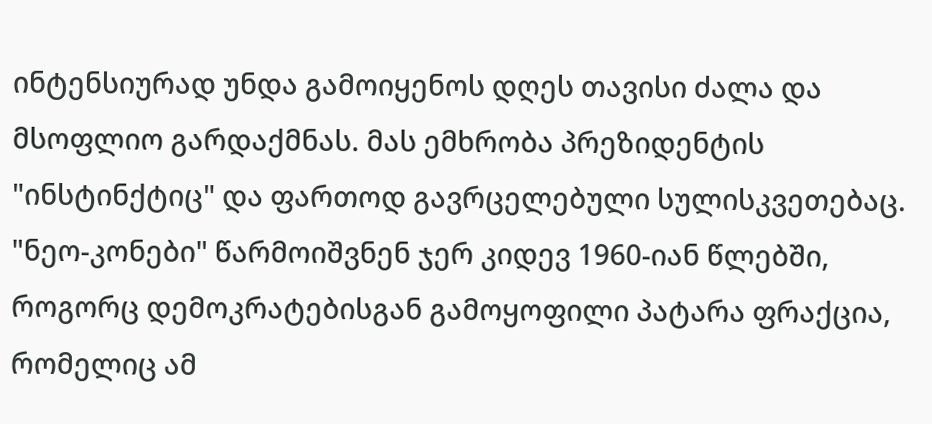ინტენსიურად უნდა გამოიყენოს დღეს თავისი ძალა და მსოფლიო გარდაქმნას. მას ემხრობა პრეზიდენტის "ინსტინქტიც" და ფართოდ გავრცელებული სულისკვეთებაც. "ნეო-კონები" წარმოიშვნენ ჯერ კიდევ 1960-იან წლებში, როგორც დემოკრატებისგან გამოყოფილი პატარა ფრაქცია, რომელიც ამ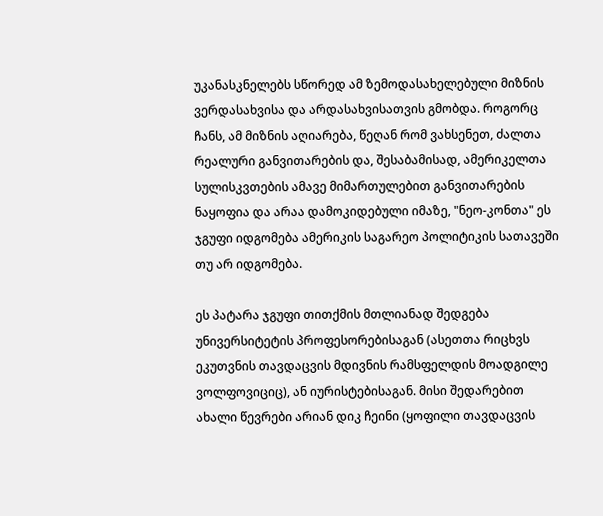უკანასკნელებს სწორედ ამ ზემოდასახელებული მიზნის ვერდასახვისა და არდასახვისათვის გმობდა. როგორც ჩანს, ამ მიზნის აღიარება, წეღან რომ ვახსენეთ, ძალთა რეალური განვითარების და, შესაბამისად, ამერიკელთა სულისკვთების ამავე მიმართულებით განვითარების ნაყოფია და არაა დამოკიდებული იმაზე, "ნეო-კონთა" ეს ჯგუფი იდგომება ამერიკის საგარეო პოლიტიკის სათავეში თუ არ იდგომება.

ეს პატარა ჯგუფი თითქმის მთლიანად შედგება უნივერსიტეტის პროფესორებისაგან (ასეთთა რიცხვს ეკუთვნის თავდაცვის მდივნის რამსფელდის მოადგილე ვოლფოვიციც), ან იურისტებისაგან. მისი შედარებით ახალი წევრები არიან დიკ ჩეინი (ყოფილი თავდაცვის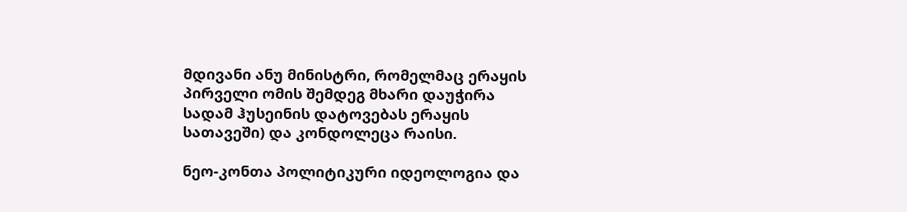მდივანი ანუ მინისტრი, რომელმაც ერაყის პირველი ომის შემდეგ მხარი დაუჭირა სადამ ჰუსეინის დატოვებას ერაყის სათავეში) და კონდოლეცა რაისი.

ნეო-კონთა პოლიტიკური იდეოლოგია და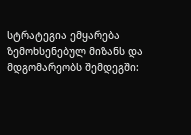სტრატეგია ემყარება ზემოხსენებულ მიზანს და მდგომარეობს შემდეგში: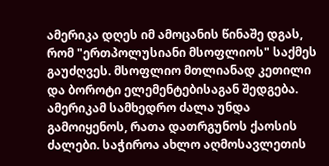ამერიკა დღეს იმ ამოცანის წინაშე დგას, რომ "ერთპოლუსიანი მსოფლიოს" საქმეს გაუძღვეს. მსოფლიო მთლიანად კეთილი და ბოროტი ელემენტებისაგან შედგება. ამერიკამ სამხედრო ძალა უნდა გამოიყენოს, რათა დათრგუნოს ქაოსის ძალები. საჭიროა ახლო აღმოსავლეთის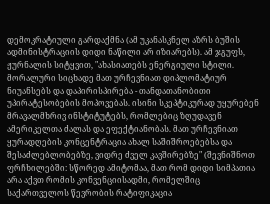დემოკრატიული გარდაქმნა (ამ უკანასკნელ აზრს ბუშის ადმინისტრაციის დიდი ნაწილი არ იზიარებს). ამ ჯგუფს, ჟურნალის სიტყვით, "ახასიათებს ენერგიული სტილი. მორალური სიცხადე მათ ურჩევნიათ დიპლომატიურ ნიუანსებს და დაპირისპირება - თანდათანობითი უპირატესობების მოპოვებას. ისინი სკეპტიკურად უყურებენ მრავალმხრივ ინსტიტუტებს, რომლებიც ზღუდავენ ამერიკელთა ძალას და ეფექტიანობას. მათ ურჩევნიათ ყურადღების კონცენტრაცია ახალ საშიშროებებსა და შესაძლებლობებზე, ვიდრე ძველ კავშირებზე" (შევნიშნოთ ფრჩხილებში: სწორედ ამიტომაა, მათ რომ დიდი სიმპათია არა აქვთ რომის კონვენციისადმი, რომელშიც საქართველოს წევრობის რატიფიკაცია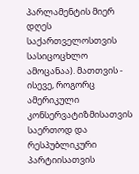პარლამენტის მიერ დღეს საქართველოსთვის სასიცოცხლო ამოცანაა). მათთვის - ისევე, როგორც ამერიკული კონსერვატიზმისათვის საერთოდ და რესპუბლიკური პარტიისათვის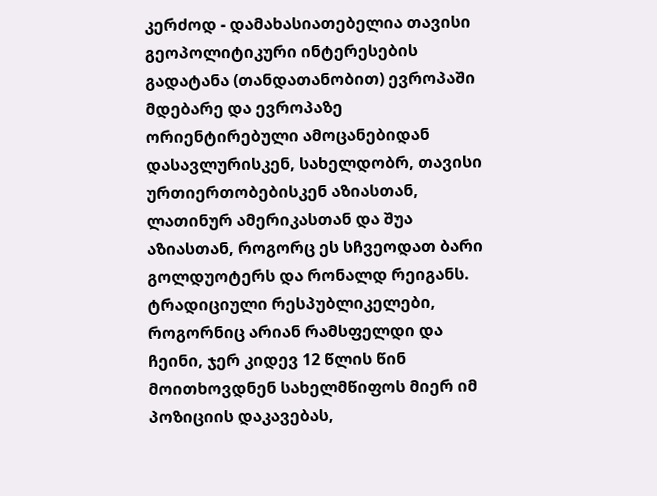კერძოდ - დამახასიათებელია თავისი გეოპოლიტიკური ინტერესების გადატანა (თანდათანობით) ევროპაში მდებარე და ევროპაზე ორიენტირებული ამოცანებიდან დასავლურისკენ, სახელდობრ, თავისი ურთიერთობებისკენ აზიასთან, ლათინურ ამერიკასთან და შუა აზიასთან, როგორც ეს სჩვეოდათ ბარი გოლდუოტერს და რონალდ რეიგანს. ტრადიციული რესპუბლიკელები, როგორნიც არიან რამსფელდი და ჩეინი, ჯერ კიდევ 12 წლის წინ მოითხოვდნენ სახელმწიფოს მიერ იმ პოზიციის დაკავებას,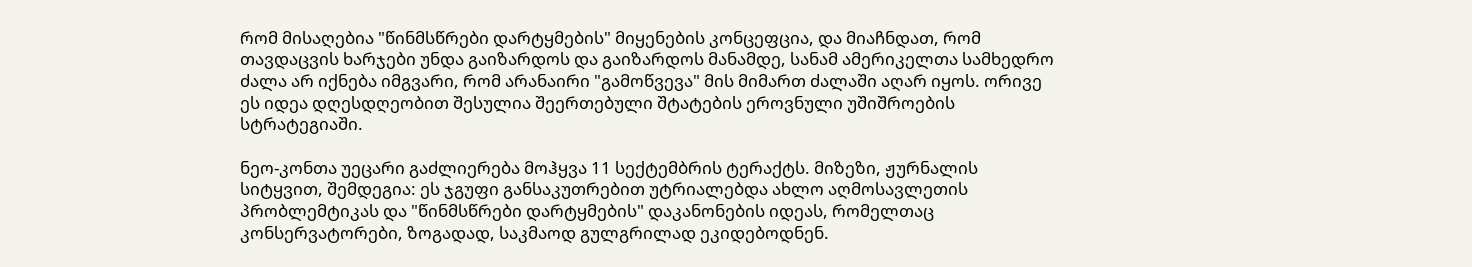რომ მისაღებია "წინმსწრები დარტყმების" მიყენების კონცეფცია, და მიაჩნდათ, რომ თავდაცვის ხარჯები უნდა გაიზარდოს და გაიზარდოს მანამდე, სანამ ამერიკელთა სამხედრო ძალა არ იქნება იმგვარი, რომ არანაირი "გამოწვევა" მის მიმართ ძალაში აღარ იყოს. ორივე ეს იდეა დღესდღეობით შესულია შეერთებული შტატების ეროვნული უშიშროების სტრატეგიაში.

ნეო-კონთა უეცარი გაძლიერება მოჰყვა 11 სექტემბრის ტერაქტს. მიზეზი, ჟურნალის სიტყვით, შემდეგია: ეს ჯგუფი განსაკუთრებით უტრიალებდა ახლო აღმოსავლეთის პრობლემტიკას და "წინმსწრები დარტყმების" დაკანონების იდეას, რომელთაც კონსერვატორები, ზოგადად, საკმაოდ გულგრილად ეკიდებოდნენ.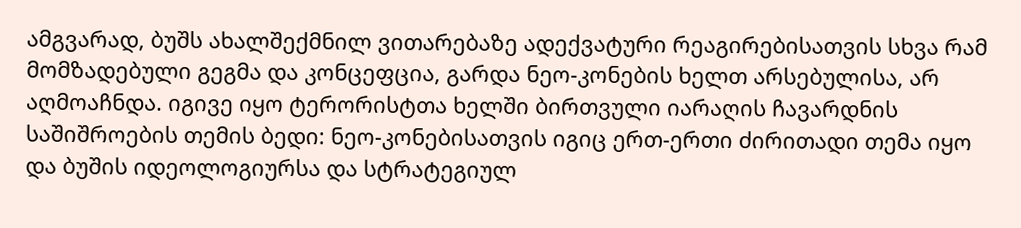ამგვარად, ბუშს ახალშექმნილ ვითარებაზე ადექვატური რეაგირებისათვის სხვა რამ მომზადებული გეგმა და კონცეფცია, გარდა ნეო-კონების ხელთ არსებულისა, არ აღმოაჩნდა. იგივე იყო ტერორისტთა ხელში ბირთვული იარაღის ჩავარდნის საშიშროების თემის ბედი: ნეო-კონებისათვის იგიც ერთ-ერთი ძირითადი თემა იყო და ბუშის იდეოლოგიურსა და სტრატეგიულ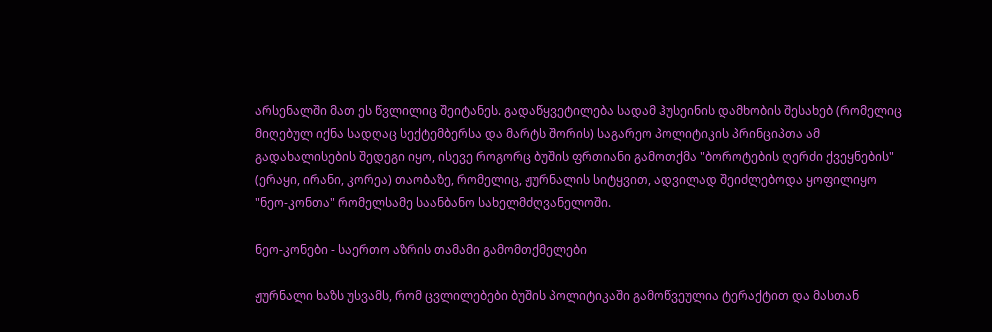არსენალში მათ ეს წვლილიც შეიტანეს. გადაწყვეტილება სადამ ჰუსეინის დამხობის შესახებ (რომელიც მიღებულ იქნა სადღაც სექტემბერსა და მარტს შორის) საგარეო პოლიტიკის პრინციპთა ამ გადახალისების შედეგი იყო, ისევე როგორც ბუშის ფრთიანი გამოთქმა "ბოროტების ღერძი ქვეყნების" (ერაყი, ირანი, კორეა) თაობაზე, რომელიც, ჟურნალის სიტყვით, ადვილად შეიძლებოდა ყოფილიყო "ნეო-კონთა" რომელსამე საანბანო სახელმძღვანელოში.

ნეო-კონები - საერთო აზრის თამამი გამომთქმელები

ჟურნალი ხაზს უსვამს, რომ ცვლილებები ბუშის პოლიტიკაში გამოწვეულია ტერაქტით და მასთან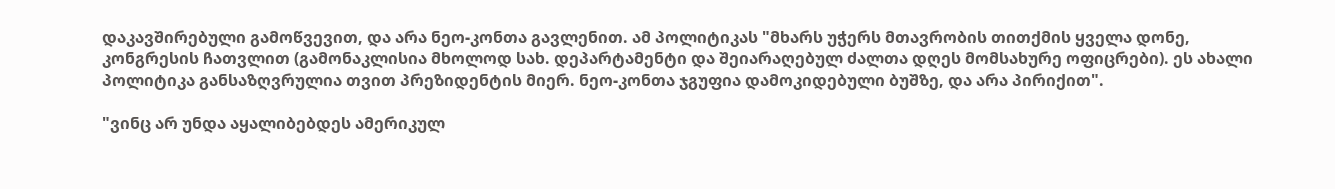დაკავშირებული გამოწვევით, და არა ნეო-კონთა გავლენით. ამ პოლიტიკას "მხარს უჭერს მთავრობის თითქმის ყველა დონე, კონგრესის ჩათვლით (გამონაკლისია მხოლოდ სახ. დეპარტამენტი და შეიარაღებულ ძალთა დღეს მომსახურე ოფიცრები). ეს ახალი პოლიტიკა განსაზღვრულია თვით პრეზიდენტის მიერ. ნეო-კონთა ჯგუფია დამოკიდებული ბუშზე, და არა პირიქით".

"ვინც არ უნდა აყალიბებდეს ამერიკულ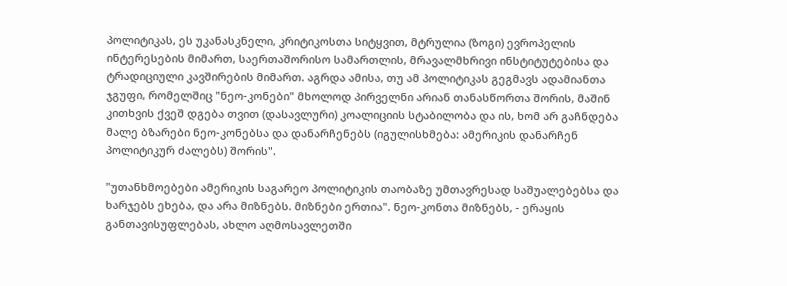პოლიტიკას, ეს უკანასკნელი, კრიტიკოსთა სიტყვით, მტრულია (ზოგი) ევროპელის ინტერესების მიმართ, საერთაშორისო სამართლის, მრავალმხრივი ინსტიტუტებისა და ტრადიციული კავშირების მიმართ. აგრდა ამისა, თუ ამ პოლიტიკას გეგმავს ადამიანთა ჯგუფი, რომელშიც "ნეო-კონები" მხოლოდ პირველნი არიან თანასწორთა შორის, მაშინ კითხვის ქვეშ დგება თვით (დასავლური) კოალიციის სტაბილობა და ის, ხომ არ გაჩნდება მალე ბზარები ნეო-კონებსა და დანარჩენებს (იგულისხმება: ამერიკის დანარჩენ პოლიტიკურ ძალებს) შორის".

"უთანხმოებები ამერიკის საგარეო პოლიტიკის თაობაზე უმთავრესად საშუალებებსა და ხარჯებს ეხება, და არა მიზნებს. მიზნები ერთია". ნეო-კონთა მიზნებს, - ერაყის განთავისუფლებას, ახლო აღმოსავლეთში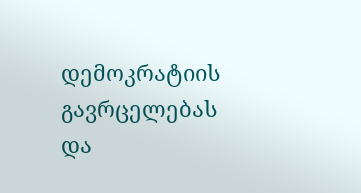დემოკრატიის გავრცელებას და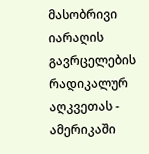მასობრივი იარაღის გავრცელების რადიკალურ აღკვეთას - ამერიკაში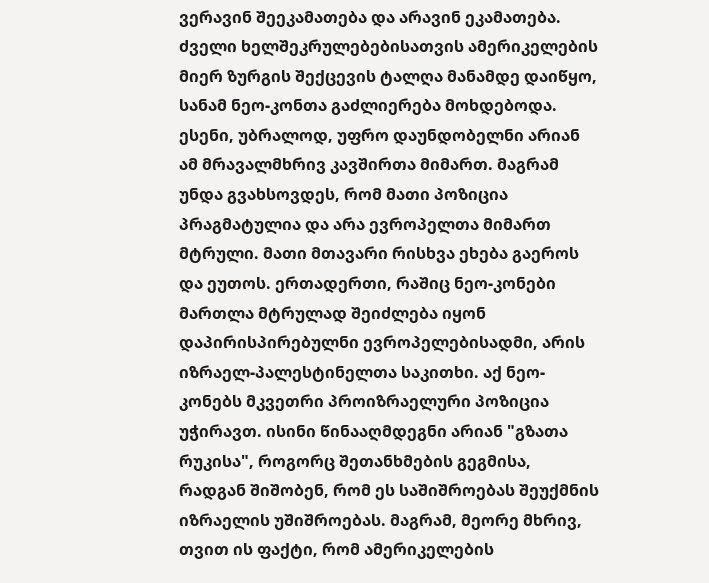ვერავინ შეეკამათება და არავინ ეკამათება. ძველი ხელშეკრულებებისათვის ამერიკელების მიერ ზურგის შექცევის ტალღა მანამდე დაიწყო, სანამ ნეო-კონთა გაძლიერება მოხდებოდა. ესენი, უბრალოდ, უფრო დაუნდობელნი არიან ამ მრავალმხრივ კავშირთა მიმართ. მაგრამ უნდა გვახსოვდეს, რომ მათი პოზიცია პრაგმატულია და არა ევროპელთა მიმართ მტრული. მათი მთავარი რისხვა ეხება გაეროს და ეუთოს. ერთადერთი, რაშიც ნეო-კონები მართლა მტრულად შეიძლება იყონ დაპირისპირებულნი ევროპელებისადმი, არის იზრაელ-პალესტინელთა საკითხი. აქ ნეო-კონებს მკვეთრი პროიზრაელური პოზიცია უჭირავთ. ისინი წინააღმდეგნი არიან "გზათა რუკისა", როგორც შეთანხმების გეგმისა, რადგან შიშობენ, რომ ეს საშიშროებას შეუქმნის იზრაელის უშიშროებას. მაგრამ, მეორე მხრივ, თვით ის ფაქტი, რომ ამერიკელების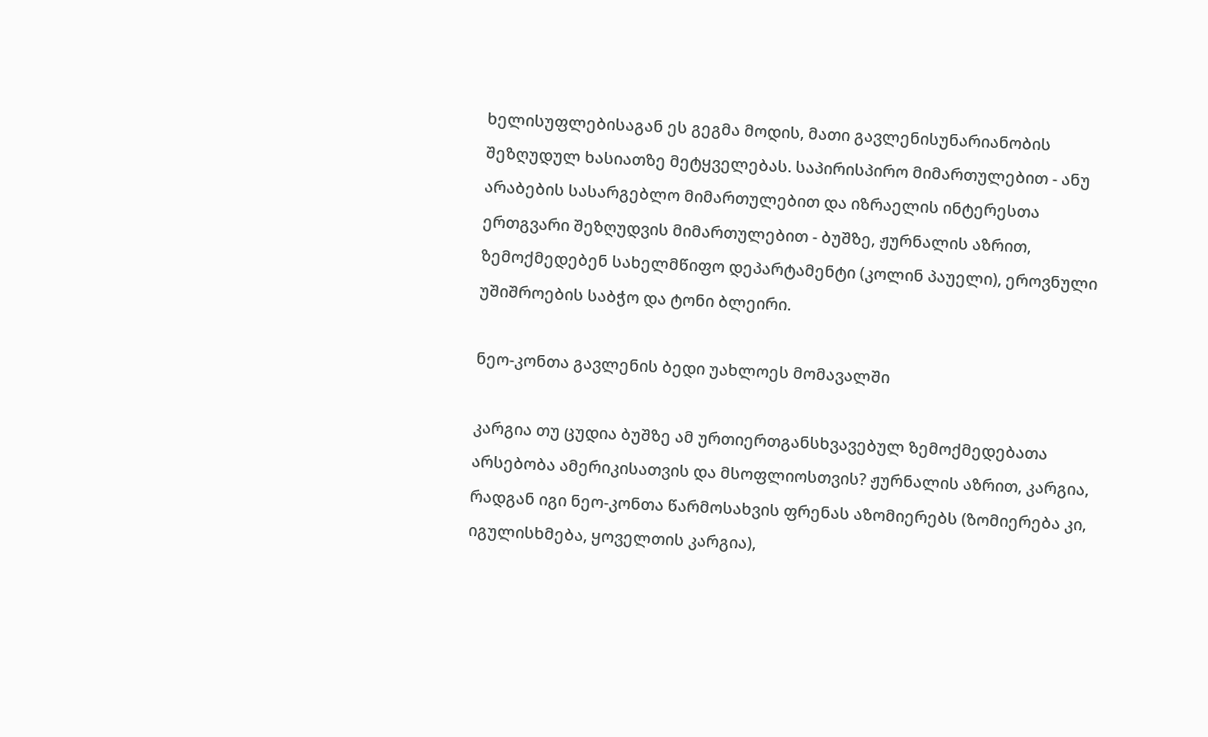ხელისუფლებისაგან ეს გეგმა მოდის, მათი გავლენისუნარიანობის შეზღუდულ ხასიათზე მეტყველებას. საპირისპირო მიმართულებით - ანუ არაბების სასარგებლო მიმართულებით და იზრაელის ინტერესთა ერთგვარი შეზღუდვის მიმართულებით - ბუშზე, ჟურნალის აზრით, ზემოქმედებენ სახელმწიფო დეპარტამენტი (კოლინ პაუელი), ეროვნული უშიშროების საბჭო და ტონი ბლეირი.

ნეო-კონთა გავლენის ბედი უახლოეს მომავალში

კარგია თუ ცუდია ბუშზე ამ ურთიერთგანსხვავებულ ზემოქმედებათა არსებობა ამერიკისათვის და მსოფლიოსთვის? ჟურნალის აზრით, კარგია, რადგან იგი ნეო-კონთა წარმოსახვის ფრენას აზომიერებს (ზომიერება კი, იგულისხმება, ყოველთის კარგია),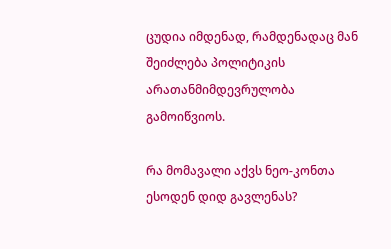ცუდია იმდენად, რამდენადაც მან შეიძლება პოლიტიკის არათანმიმდევრულობა გამოიწვიოს.

რა მომავალი აქვს ნეო-კონთა ესოდენ დიდ გავლენას?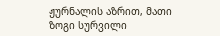ჟურნალის აზრით, მათი ზოგი სურვილი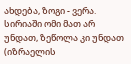ახდება, ზოგი - ვერა. სირიაში ომი მათ არ უნდათ, ზეწოლა კი უნდათ (იზრაელის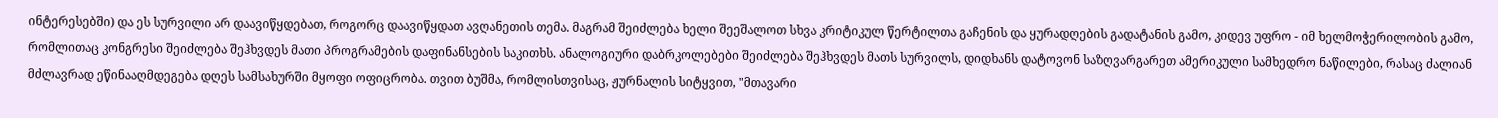ინტერესებში) და ეს სურვილი არ დაავიწყდებათ, როგორც დაავიწყდათ ავღანეთის თემა. მაგრამ შეიძლება ხელი შეეშალოთ სხვა კრიტიკულ წერტილთა გაჩენის და ყურადღების გადატანის გამო, კიდევ უფრო - იმ ხელმოჭერილობის გამო, რომლითაც კონგრესი შეიძლება შეჰხვდეს მათი პროგრამების დაფინანსების საკითხს. ანალოგიური დაბრკოლებები შეიძლება შეჰხვდეს მათს სურვილს, დიდხანს დატოვონ საზღვარგარეთ ამერიკული სამხედრო ნაწილები, რასაც ძალიან მძლავრად ეწინააღმდეგება დღეს სამსახურში მყოფი ოფიცრობა. თვით ბუშმა, რომლისთვისაც, ჟურნალის სიტყვით, "მთავარი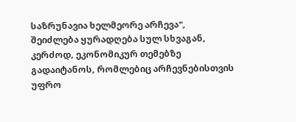საზრუნავია ხელმეორე არჩევა", შეიძლება ყურადღება სულ სხვაგან, კერძოდ, ეკონომიკურ თემებზე გადაიტანოს, რომლებიც არჩევნებისთვის უფრო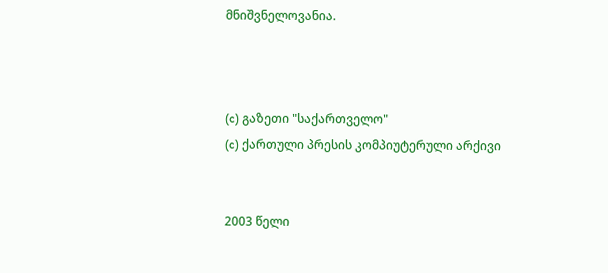მნიშვნელოვანია.



(c) გაზეთი "საქართველო"
(c) ქართული პრესის კომპიუტერული არქივი


2003 წელი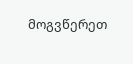მოგვწერეთ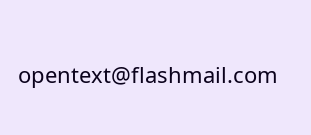opentext@flashmail.com